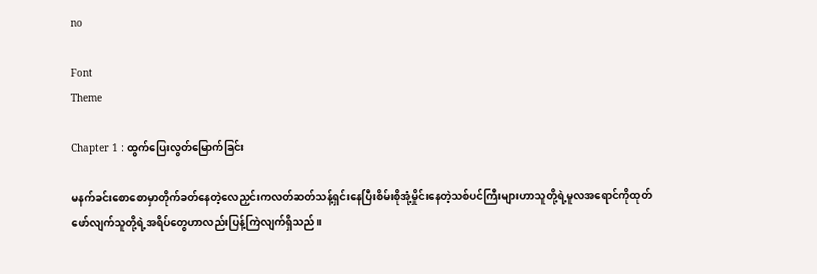no

Font
Theme

Chapter 1 : ထွက်ပြေးလွတ်မြောက်ခြင်း

မနက်ခင်းစောစောမှာတိုက်ခတ်နေတဲ့လေညှင်းကလတ်ဆတ်သန့်ရှင်းနေပြီးစိမ်းစိုအုံ့မှိုင်းနေတဲ့သစ်ပင်ကြီးများဟာသူတို့ရဲ့မူလအရောင်ကိုထုတ်ဖော်လျက်သူတို့ရဲ့အရိပ်တွေဟာလည်းပြန့်ကြဲလျက်ရှိသည်။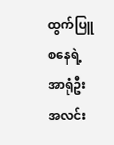ထွက်ပြူစနေရဲ့အာရုံဦးအလင်း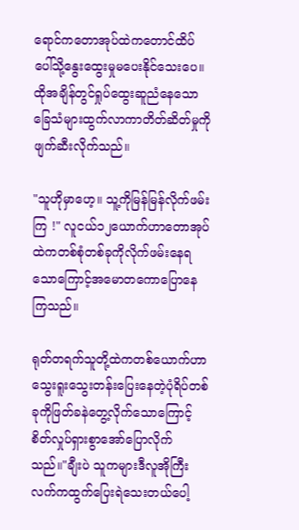ရောင်ကတောအုပ်ထဲကတောင်ထိပ်ပေါ်သို့နွေးထွေးမှုမပေးနိုင်သေးပေ။ထိုအချိန်တွင်ရှုပ်ထွေးဆူညံနေသောခြေသံများထွက်လာကာတိတ်ဆိတ်မှုကိုဖျက်ဆီးလိုက်သည်။

"သူဟိုမှာဟေ့။ သူ့ကိုမြန်မြန်လိုက်ဖမ်းကြ !" လူငယ်၁၂ယောက်ဟာတောအုပ်ထဲကတစ်စုံတစ်ခုကိုလိုက်ဖမ်းနေရသောကြောင့်အမောတကောပြောနေကြသည်။

ရုတ်တရက်သူတို့ထဲကတစ်ယောက်ဟာသွေးရူးသွေးတန်းပြေးနေတဲ့ပုံရိပ်တစ်ခုကိုဖြတ်ခနဲတွေ့လိုက်သောကြောင့်စိတ်လှုပ်ရှားစွာအော်ပြောလိုက်သည်။"ချီးပဲ သူကများဒီလူအိုကြီးလက်ကထွက်ပြေးရဲသေးတယ်ပေါ့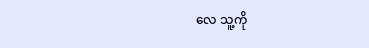လေ သူ့ကို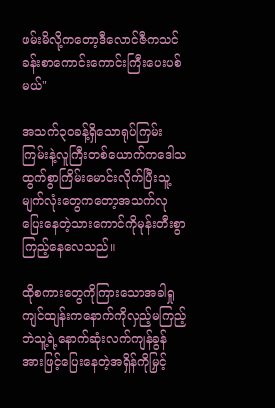ဖမ်းမိလို့ကတော့ဒီလောင်ဇီကသင်ခန်းစာကောင်းကောင်းကြီးပေးပစ်မယ်"

အသက်၃၀ခန့်ရှိသောရုပ်ကြမ်းကြမ်းနဲ့လူကြီးတစ်ယောက်ကဒေါသထွက်စွာကြိမ်းမောင်းလိုက်ပြီးသူ့မျက်လုံးတွေကတော့အသက်လုပြေးနေတဲ့သားကောင်ကိုမုန်းတီးစွာကြည့်နေလေသည်။

ထိုစကားတွေကိုကြားသောအခါရှုကျင်ထျန်းကနောက်ကိုလှည့်မကြည့်ဘဲသူ့ရဲ့နောက်ဆုံးလက်ကျန်ခွန်အားဖြင့်ပြေးနေတဲ့အရှိန်ကိုမြှင့်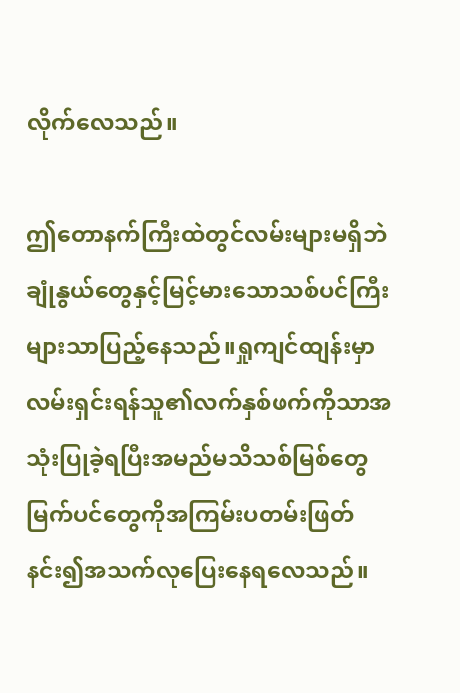လိုက်လေသည်။

ဤတောနက်ကြီးထဲတွင်လမ်းများမရှိဘဲချုံနွယ်တွေနှင့်မြင့်မားသောသစ်ပင်ကြီးများသာပြည့်နေသည်။ရှုကျင်ထျန်းမှာလမ်းရှင်းရန်သူ၏လက်နှစ်ဖက်ကိုသာအသုံးပြုခဲ့ရပြီးအမည်မသိသစ်မြစ်တွေမြက်ပင်တွေကိုအကြမ်းပတမ်းဖြတ်နင်း၍အသက်လုပြေးနေရလေသည်။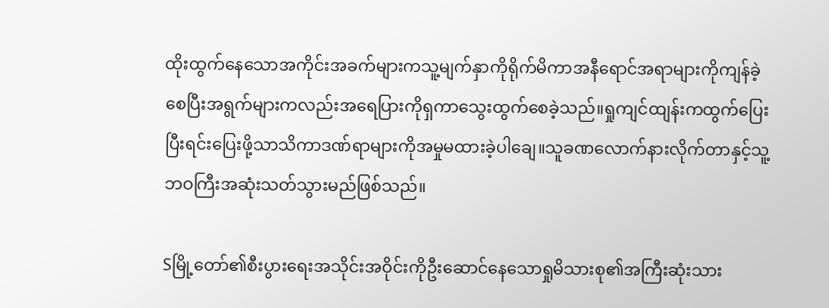ထိုးထွက်နေသောအကိုင်းအခက်များကသူ့မျက်နှာကိုရိုက်မိကာအနီရောင်အရာများကိုကျန်ခဲ့စေပြီးအရွက်များကလည်းအရေပြားကိုရှကာသွေးထွက်စေခဲ့သည်။ရှုကျင်ထျန်းကထွက်ပြေးပြီးရင်းပြေးဖို့သာသိကာဒဏ်ရာများကိုအမှုမထားခဲ့ပါချေ။သူခဏလောက်နားလိုက်တာနှင့်သူ့ဘဝကြီးအဆုံးသတ်သွားမည်ဖြစ်သည်။

Sမြို့တော်၏စီးပွားရေးအသိုင်းအဝိုင်းကိုဦးဆောင်နေသောရှုမိသားစု၏အကြီးဆုံးသား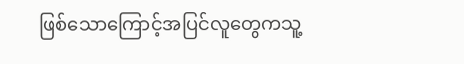ဖြစ်သောကြောင့်အပြင်လူတွေကသူ့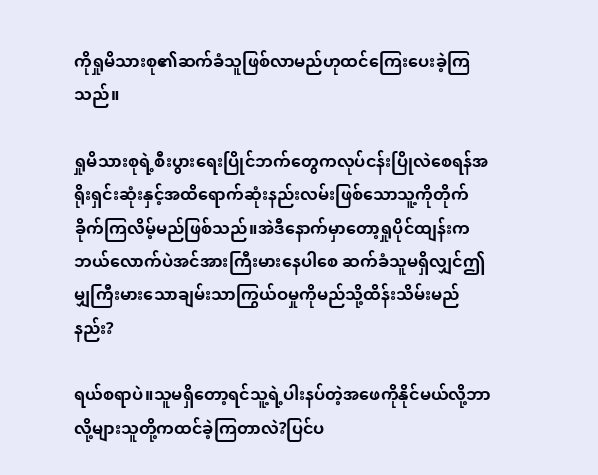ကိုရှုမိသားစု၏ဆက်ခံသူဖြစ်လာမည်ဟုထင်ကြေးပေးခဲ့ကြသည်။

ရှုမိသားစုရဲ့စီးပွားရေးပြိုင်ဘက်တွေကလုပ်ငန်းပြိုလဲစေရန်အရိုးရှင်းဆုံးနှင့်အထိရောက်ဆုံးနည်းလမ်းဖြစ်သောသူ့ကိုတိုက်ခိုက်ကြလိမ့်မည်ဖြစ်သည်။အဲဒီနောက်မှာတော့ရှုပိုင်ထျန်းကဘယ်လောက်ပဲအင်အားကြီးမားနေပါစေ ဆက်ခံသူမရှိလျှင်ဤမျှကြီးမားသောချမ်းသာကြွယ်ဝမှုကိုမည်သို့ထိန်းသိမ်းမည်နည်း?

ရယ်စရာပဲ။သူမရှိတော့ရင်သူ့ရဲ့ပါးနပ်တဲ့အဖေကိုနိုင်မယ်လို့ဘာလို့များသူတို့ကထင်ခဲ့ကြတာလဲ?ပြင်ပ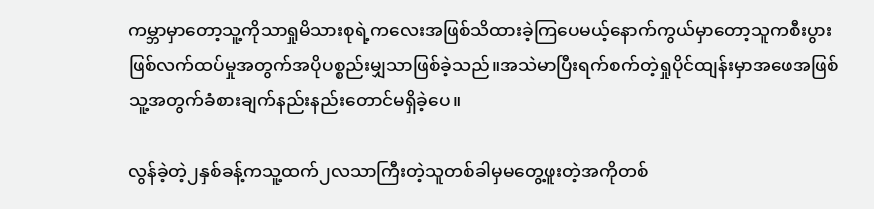ကမ္ဘာမှာတော့သူ့ကိုသာရှုမိသားစုရဲ့ကလေးအဖြစ်သိထားခဲ့ကြပေမယ့်နောက်ကွယ်မှာတော့သူကစီးပွားဖြစ်လက်ထပ်မှုအတွက်အပိုပစ္စည်းမျှသာဖြစ်ခဲ့သည်။အသဲမာပြီးရက်စက်တဲ့ရှုပိုင်ထျန်းမှာအဖေအဖြစ်သူ့အတွက်ခံစားချက်နည်းနည်းတောင်မရှိခဲ့ပေ။

လွန်ခဲ့တဲ့၂နှစ်ခန့်ကသူ့ထက်၂လသာကြီးတဲ့သူတစ်ခါမှမတွေ့ဖူးတဲ့အကိုတစ်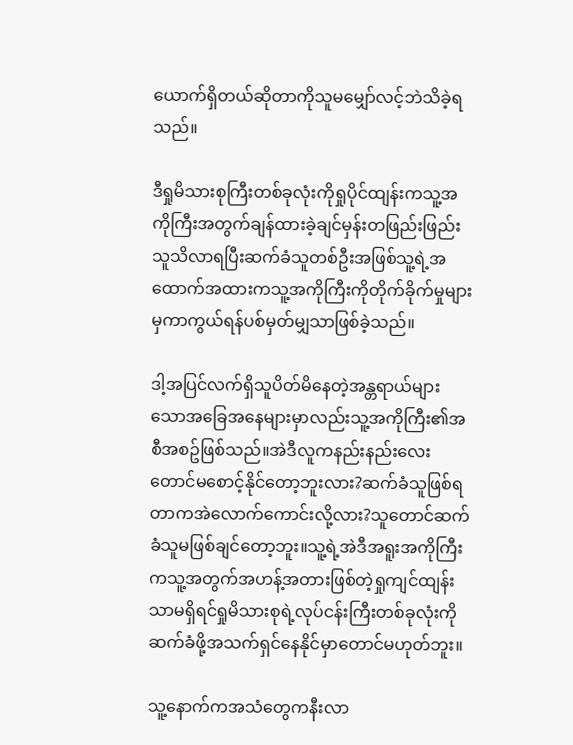ယောက်ရှိတယ်ဆိုတာကိုသူမမျှော်လင့်ဘဲသိခဲ့ရသည်။

ဒီရှုမိသားစုကြီးတစ်ခုလုံးကိုရှုပိုင်ထျန်းကသူ့အကိုကြီးအတွက်ချန်ထားခဲ့ချင်မှန်းတဖြည်းဖြည်းသူသိလာရပြီးဆက်ခံသူတစ်ဦးအဖြစ်သူ့ရဲ့အထောက်အထားကသူ့အကိုကြီးကိုတိုက်ခိုက်မှုများမှကာကွယ်ရန်ပစ်မှတ်မျှသာဖြစ်ခဲ့သည်။

ဒါ့အပြင်လက်ရှိသူပိတ်မိနေတဲ့အန္တရာယ်များသောအခြေအနေများမှာလည်းသူ့အကိုကြီး၏အစီအစဥ်ဖြစ်သည်။အဲဒီလူကနည်းနည်းလေးတောင်မစောင့်နိုင်တော့ဘူးလား?ဆက်ခံသူဖြစ်ရတာကအဲလောက်ကောင်းလို့လား?သူတောင်ဆက်ခံသူမဖြစ်ချင်တော့ဘူး။သူ့ရဲ့အဲဒီအရူးအကိုကြီးကသူ့အတွက်အဟန့်အတားဖြစ်တဲ့ရှုကျင်ထျန်းသာမရှိရင်ရှုမိသားစုရဲ့လုပ်ငန်းကြီးတစ်ခုလုံးကိုဆက်ခံဖို့အသက်ရှင်နေနိုင်မှာတောင်မဟုတ်ဘူး။

သူ့နောက်ကအသံတွေကနီးလာ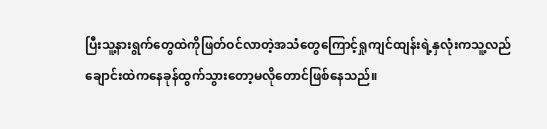ပြီးသူ့နားရွက်တွေထဲကိုဖြတ်ဝင်လာတဲ့အသံတွေကြောင့်ရှုကျင်ထျန်းရဲ့နှလုံးကသူ့လည်ချောင်းထဲကနေခုန်ထွက်သွားတော့မလိုတောင်ဖြစ်နေသည်။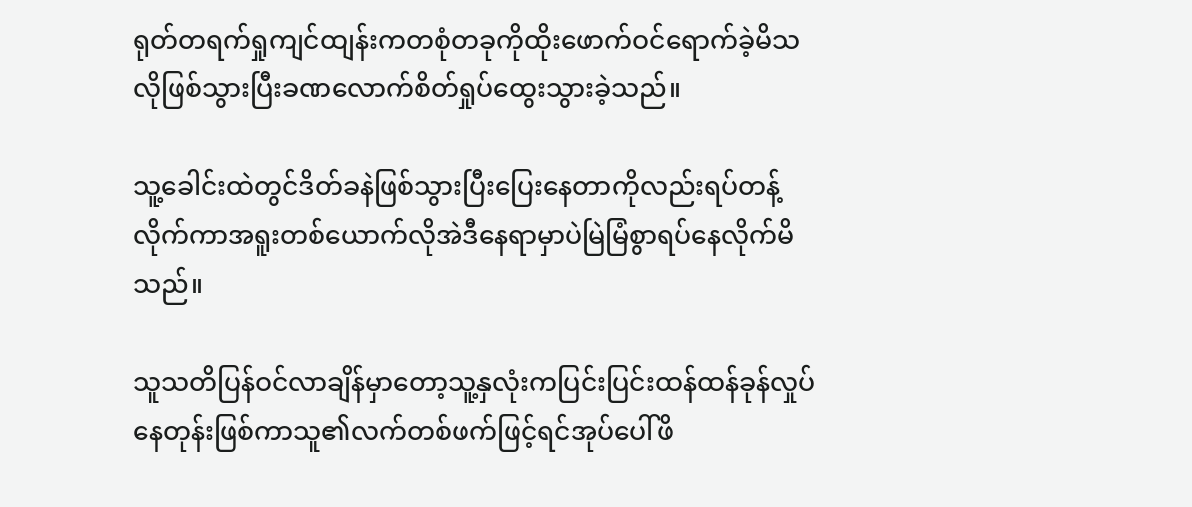ရုတ်တရက်ရှုကျင်ထျန်းကတစုံတခုကိုထိုးဖောက်ဝင်ရောက်ခဲ့မိသလိုဖြစ်သွားပြီးခဏလောက်စိတ်ရှုပ်ထွေးသွားခဲ့သည်။

သူ့ခေါင်းထဲတွင်ဒိတ်ခနဲဖြစ်သွားပြီးပြေးနေတာကိုလည်းရပ်တန့်လိုက်ကာအရူးတစ်ယောက်လိုအဲဒီနေရာမှာပဲမြဲမြံစွာရပ်နေလိုက်မိသည်။

သူသတိပြန်ဝင်လာချိန်မှာတော့သူ့နှလုံးကပြင်းပြင်းထန်ထန်ခုန်လှုပ်နေတုန်းဖြစ်ကာသူ၏လက်တစ်ဖက်ဖြင့်ရင်အုပ်ပေါ်ဖိ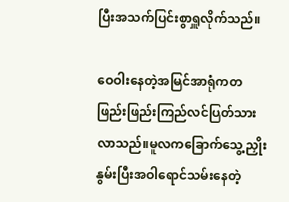ပြီးအသက်ပြင်းစွာရှူလိုက်သည်။

ဝေဝါးနေတဲ့အမြင်အာရုံကတဖြည်းဖြည်းကြည်လင်ပြတ်သားလာသည်။မူလကခြောက်သွေ့ညှိုးနွမ်းပြီးအဝါရောင်သမ်းနေတဲ့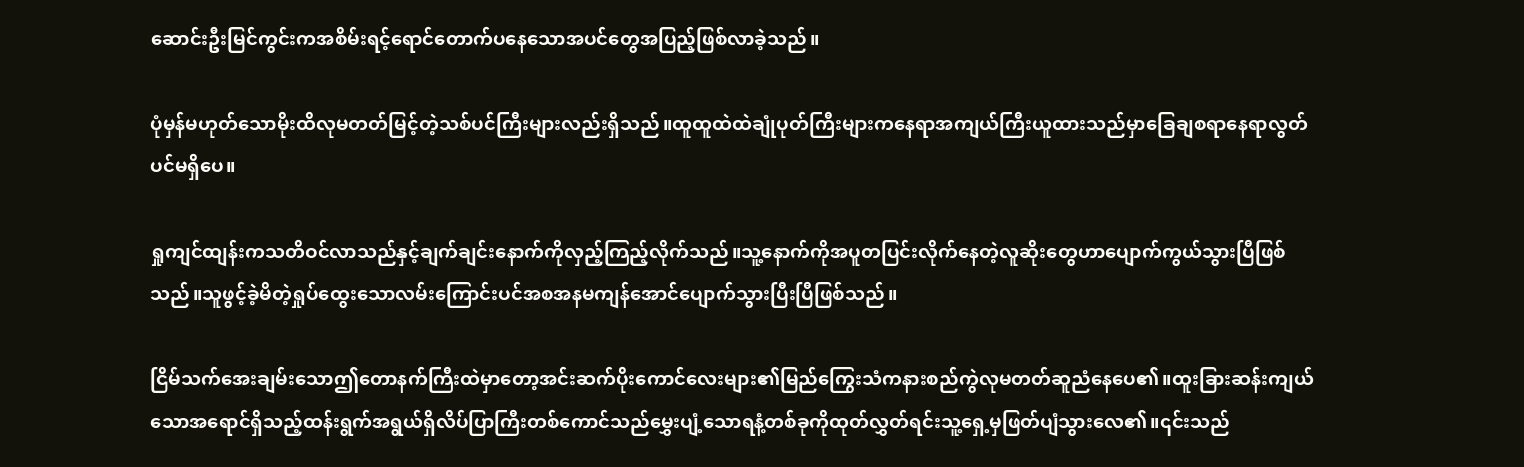ဆောင်းဦးမြင်ကွင်းကအစိမ်းရင့်ရောင်တောက်ပနေသောအပင်တွေအပြည့်ဖြစ်လာခဲ့သည်။

ပုံမှန်မဟုတ်သောမိုးထိလုမတတ်မြင့်တဲ့သစ်ပင်ကြီးများလည်းရှိသည်။ထူထူထဲထဲချုံပုတ်ကြီးများကနေရာအကျယ်ကြီးယူထားသည်မှာခြေချစရာနေရာလွတ်ပင်မရှိပေ။

ရှုကျင်ထျန်းကသတိဝင်လာသည်နှင့်ချက်ချင်းနောက်ကိုလှည့်ကြည့်လိုက်သည်။သူ့နောက်ကိုအပူတပြင်းလိုက်နေတဲ့လူဆိုးတွေဟာပျောက်ကွယ်သွားပြီဖြစ်သည်။သူဖွင့်ခဲ့မိတဲ့ရှုပ်ထွေးသောလမ်းကြောင်းပင်အစအနမကျန်အောင်ပျောက်သွားပြီးပြီဖြစ်သည်။

ငြိမ်သက်အေးချမ်းသောဤတောနက်ကြီးထဲမှာတော့အင်းဆက်ပိုးကောင်လေးများ၏မြည်ကြွေးသံကနားစည်ကွဲလုမတတ်ဆူညံနေပေ၏။ထူးခြားဆန်းကျယ်သောအရောင်ရှိသည့်ထန်းရွက်အရွယ်ရှိလိပ်ပြာကြီးတစ်ကောင်သည်မွှေးပျံ့သောရနံ့တစ်ခုကိုထုတ်လွှတ်ရင်းသူ့ရှေ့မှဖြတ်ပျံသွားလေ၏။၎င်းသည်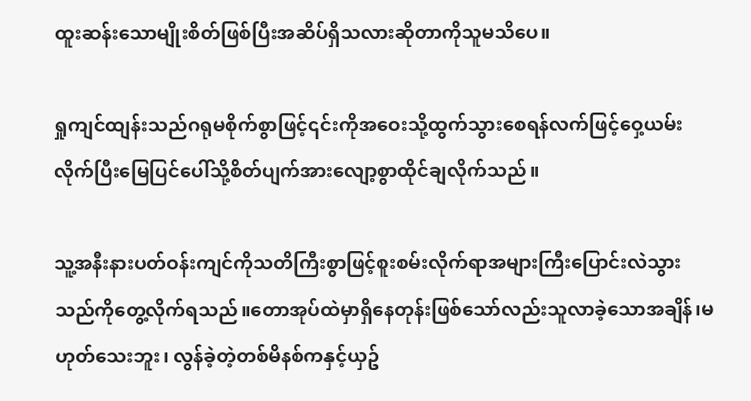ထူးဆန်းသောမျိုးစိတ်ဖြစ်ပြီးအဆိပ်ရှိသလားဆိုတာကိုသူမသိပေ။

ရှုကျင်ထျန်းသည်ဂရုမစိုက်စွာဖြင့်၎င်းကိုအဝေးသို့ထွက်သွားစေရန်လက်ဖြင့်ဝှေ့ယမ်းလိုက်ပြီးမြေပြင်ပေါ်သို့စိတ်ပျက်အားလျော့စွာထိုင်ချလိုက်သည်။

သူ့အနီးနားပတ်ဝန်းကျင်ကိုသတိကြီးစွာဖြင့်စူးစမ်းလိုက်ရာအများကြီးပြောင်းလဲသွားသည်ကိုတွေ့လိုက်ရသည်။တောအုပ်ထဲမှာရှိနေတုန်းဖြစ်သော်လည်းသူလာခဲ့သောအချိန်၊မဟုတ်သေးဘူး၊ လွန်ခဲ့တဲ့တစ်မိနစ်ကနှင့်ယှဥ်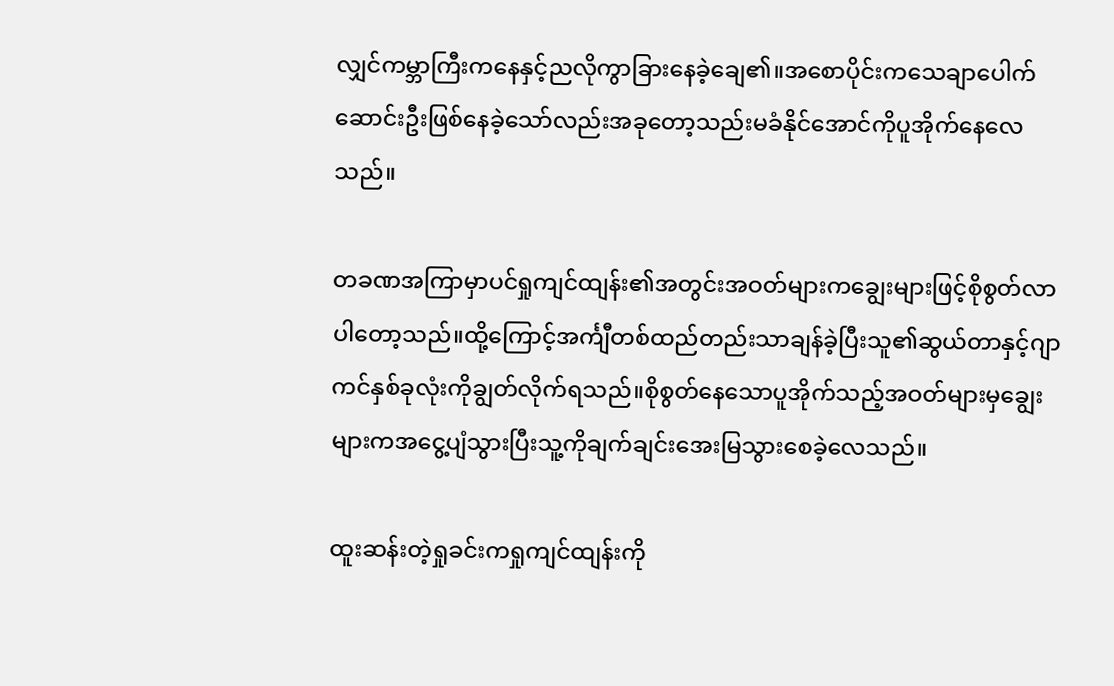လျှင်ကမ္ဘာကြီးကနေနှင့်ညလိုကွာခြားနေခဲ့ချေ၏။အစောပိုင်းကသေချာပေါက်ဆောင်းဦးဖြစ်နေခဲ့သော်လည်းအခုတော့သည်းမခံနိုင်အောင်ကိုပူအိုက်နေလေသည်။

တခဏအကြာမှာပင်ရှုကျင်ထျန်း၏အတွင်းအဝတ်များကချွေးများဖြင့်စိုစွတ်လာပါတော့သည်။ထို့ကြောင့်အင်္ကျီတစ်ထည်တည်းသာချန်ခဲ့ပြီးသူ၏ဆွယ်တာနှင့်ဂျာကင်နှစ်ခုလုံးကိုချွတ်လိုက်ရသည်။စိုစွတ်နေသောပူအိုက်သည့်အဝတ်များမှချွေးများကအငွေ့ပျံသွားပြီးသူ့ကိုချက်ချင်းအေးမြသွားစေခဲ့လေသည်။

ထူးဆန်းတဲ့ရှုခင်းကရှုကျင်ထျန်းကို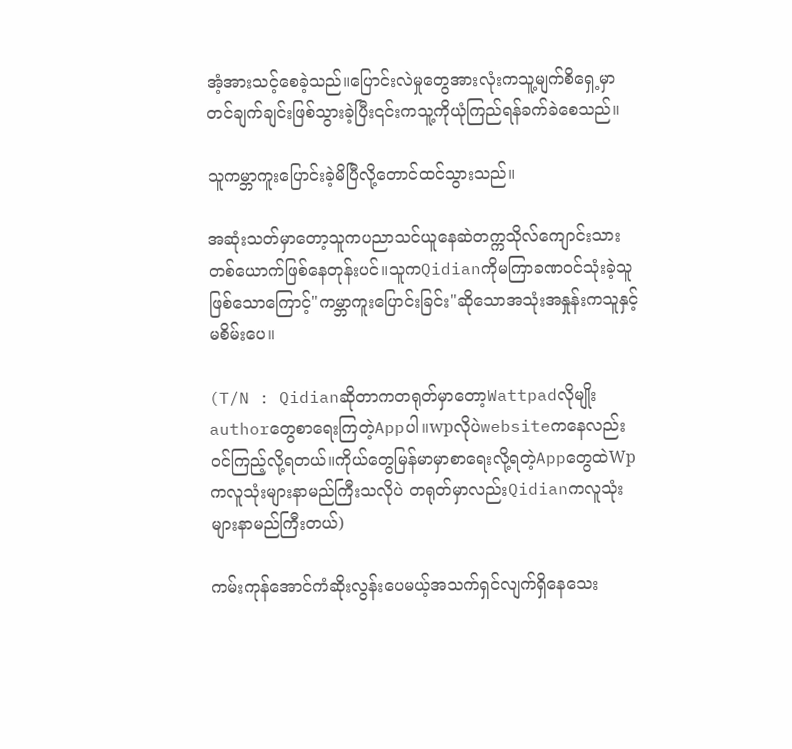အံ့အားသင့်စေခဲ့သည်။ပြောင်းလဲမှုတွေအားလုံးကသူ့မျက်စိရှေ့မှာတင်ချက်ချင်းဖြစ်သွားခဲ့ပြီး၎င်းကသူ့ကိုယုံကြည်ရန်ခက်ခဲစေသည်။

သူကမ္ဘာကူးပြောင်းခဲ့မိပြီလို့တောင်ထင်သွားသည်။

အဆုံးသတ်မှာတော့သူကပညာသင်ယူနေဆဲတက္ကသိုလ်ကျောင်းသားတစ်ယောက်ဖြစ်နေတုန်းပင်။သူကQidianကိုမကြာခဏဝင်သုံးခဲ့သူဖြစ်သောကြောင့်"ကမ္ဘာကူးပြောင်းခြင်း"ဆိုသောအသုံးအနှုန်းကသူနှင့်မစိမ်းပေ။

(T/N : Qidianဆိုတာကတရုတ်မှာတော့Wattpadလိုမျိုးauthorတွေစာရေးကြတဲ့Appပါ။wpလိုပဲwebsiteကနေလည်းဝင်ကြည့်လို့ရတယ်။ကိုယ်တွေမြန်မာမှာစာရေးလို့ရတဲ့AppတွေထဲWpကလူသုံးများနာမည်ကြီးသလိုပဲ တရုတ်မှာလည်းQidianကလူသုံးများနာမည်ကြီးတယ်)

ကမ်းကုန်အောင်ကံဆိုးလွန်းပေမယ့်အသက်ရှင်လျက်ရှိနေသေး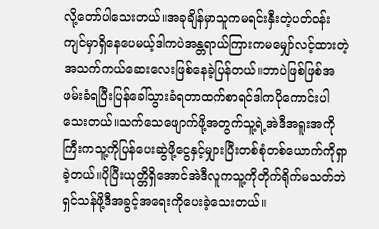လို့တော်ပါသေးတယ်။အခုချိန်မှာသူကမရင်းနှီးတဲ့ပတ်ဝန်းကျင်မှာရှိနေပေမယ့်ဒါကပဲအန္တရာယ်ကြားကမမျှော်လင့်ထားတဲ့အသက်ကယ်ဆေးလေးဖြစ်နေခဲ့ပြန်တယ်။ဘာပဲဖြစ်ဖြစ်အဖမ်းခံရပြီးပြန်ခေါ်သွားခံရတာထက်စာရင်ဒါကပိုကောင်းပါသေးတယ်။သက်သေဖျောက်ဖို့အတွက်သူ့ရဲ့အဲဒီအရူးအကိုကြီးကသူ့ကိုပြန်ပေးဆွဲဖို့ငွေနှင့်မျှားပြီးတစ်စုံတစ်ယောက်ကိုရှာခဲ့တယ်။ပိုပြီးယုတ္တိရှိအောင်အဲဒီလူကသူ့ကိုတိုက်ရိုက်မသတ်ဘဲရှင်သန်ဖို့ဒီအခွင့်အရေးကိုပေးခဲ့သေးတယ်။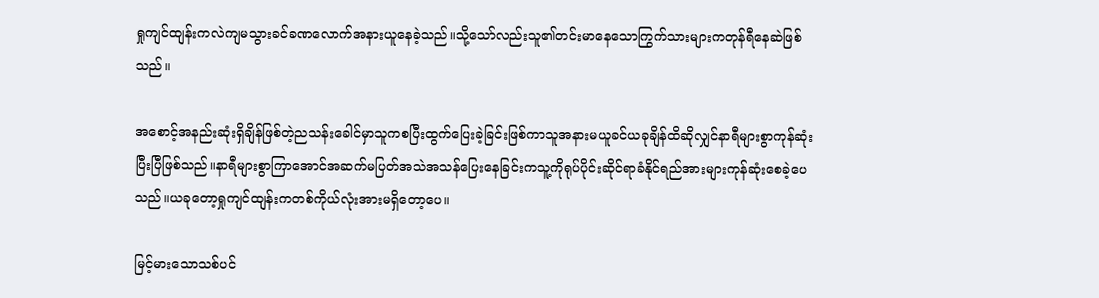ရှုကျင်ထျန်းကလဲကျမသွားခင်ခဏလောက်အနားယူနေခဲ့သည်။သို့သော်လည်းသူ၏တင်းမာနေသောကြွက်သားများကတုန်ရီနေဆဲဖြစ်သည်။

အစောင့်အနည်းဆုံးရှိချိန်ဖြစ်တဲ့ညသန်းခေါင်မှာသူကစပြီးထွက်ပြေးခဲ့ခြင်းဖြစ်ကာသူအနားမယူခင်ယခုချိန်ထိဆိုလျှင်နာရီများစွာကုန်ဆုံးပြီးပြီဖြစ်သည်။နာရီများစွာကြာအောင်အဆက်မပြတ်အသဲအသန်ပြေးနေခြင်းကသူ့ကိုရုပ်ပိုင်းဆိုင်ရာခံနိုင်ရည်အားများကုန်ဆုံးစေခဲ့ပေသည်။ယခုတော့ရှုကျင်ထျန်းကတစ်ကိုယ်လုံးအားမရှိတော့ပေ။

မြင့်မားသောသစ်ပင်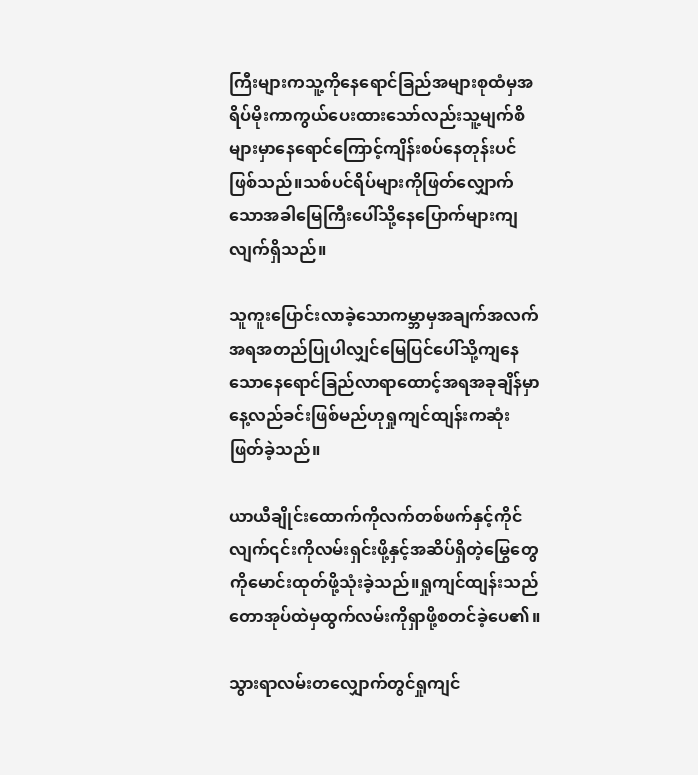ကြီးများကသူ့ကိုနေရောင်ခြည်အများစုထံမှအရိပ်မိုးကာကွယ်ပေးထားသော်လည်းသူ့မျက်စိများမှာနေရောင်ကြောင့်ကျိန်းစပ်နေတုန်းပင်ဖြစ်သည်။သစ်ပင်ရိပ်များကိုဖြတ်လျှောက်သောအခါမြေကြီးပေါ်သို့နေပြောက်များကျလျက်ရှိသည်။

သူကူးပြောင်းလာခဲ့သောကမ္ဘာမှအချက်အလက်အရအတည်ပြုပါလျှင်မြေပြင်ပေါ်သို့ကျနေသောနေရောင်ခြည်လာရာထောင့်အရအခုချိန်မှာနေ့လည်ခင်းဖြစ်မည်ဟုရှုကျင်ထျန်းကဆုံးဖြတ်ခဲ့သည်။

ယာယီချိုင်းထောက်ကိုလက်တစ်ဖက်နှင့်ကိုင်လျက်၎င်းကိုလမ်းရှင်းဖို့နှင့်အဆိပ်ရှိတဲ့မြွေတွေကိုမောင်းထုတ်ဖို့သုံးခဲ့သည်။ရှုကျင်ထျန်းသည်တောအုပ်ထဲမှထွက်လမ်းကိုရှာဖို့စတင်ခဲ့ပေ၏။

သွားရာလမ်းတလျှောက်တွင်ရှုကျင်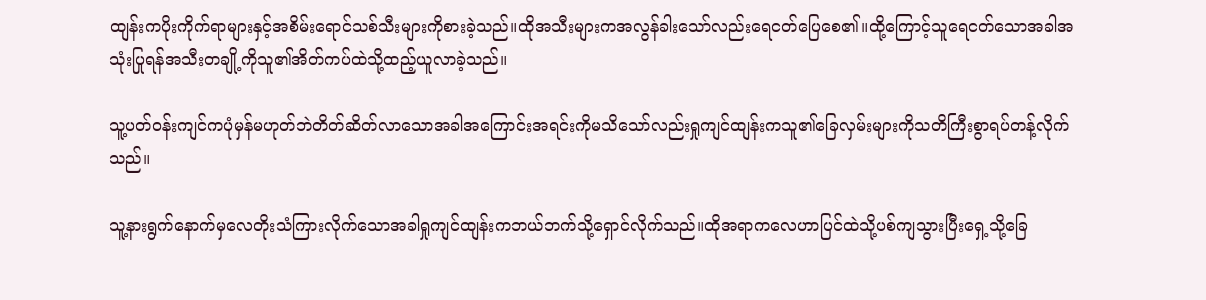ထျန်းကပိုးကိုက်ရာများနှင့်အစိမ်းရောင်သစ်သီးများကိုစားခဲ့သည်။ထိုအသီးများကအလွန်ခါးသော်လည်းရေငတ်ပြေစေ၏။ထို့ကြောင့်သူရေငတ်သောအခါအသုံးပြုရန်အသီးတချို့ကိုသူ၏အိတ်ကပ်ထဲသို့ထည့်ယူလာခဲ့သည်။

သူ့ပတ်ဝန်းကျင်ကပုံမှန်မဟုတ်ဘဲတိတ်ဆိတ်လာသောအခါအကြောင်းအရင်းကိုမသိသော်လည်းရှုကျင်ထျန်းကသူ၏ခြေလှမ်းများကိုသတိကြီးစွာရပ်တန့်လိုက်သည်။

သူ့နားရွက်နောက်မှလေတိုးသံကြားလိုက်သောအခါရှုကျင်ထျန်းကဘယ်ဘက်သို့ရှောင်လိုက်သည်။ထိုအရာကလေဟာပြင်ထဲသို့ပစ်ကျသွားပြီးရှေ့သို့ခြေ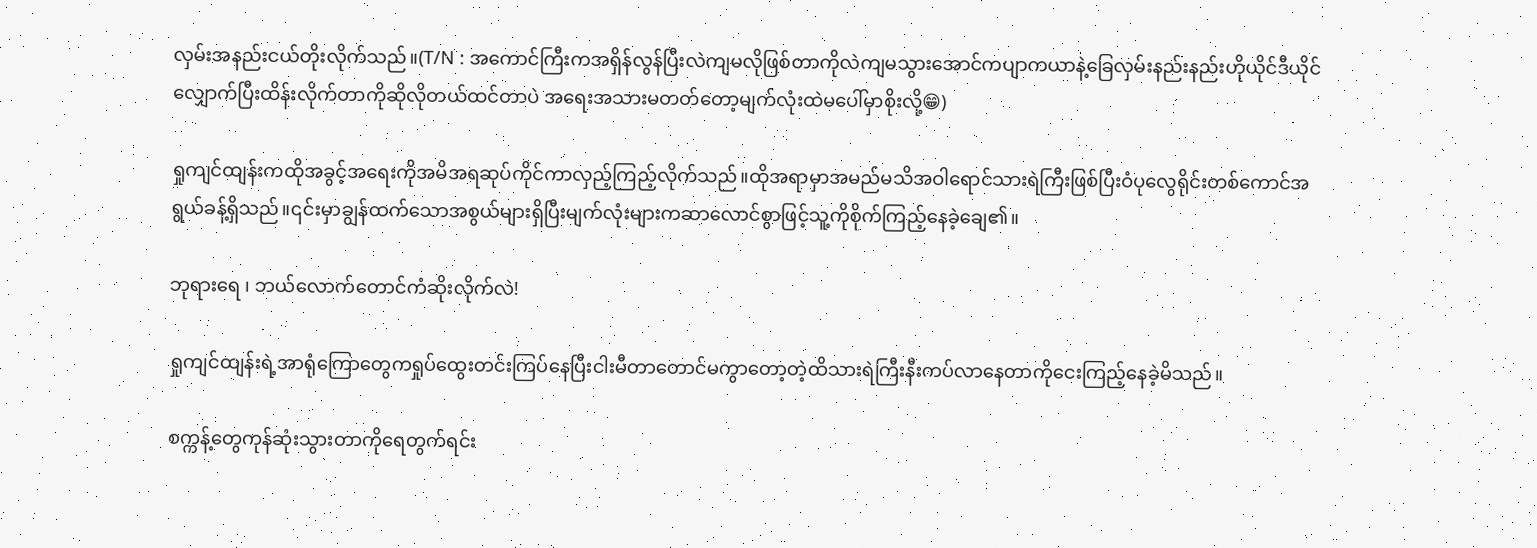လှမ်းအနည်းငယ်တိုးလိုက်သည်။(T/N : အကောင်ကြီးကအရှိန်လွန်ပြီးလဲကျမလိုဖြစ်တာကိုလဲကျမသွားအောင်ကပျာကယာနဲ့ခြေလှမ်းနည်းနည်းဟိုယိုင်ဒီယိုင်လျှောက်ပြီးထိန်းလိုက်တာကိုဆိုလိုတယ်ထင်တာပဲ အရေးအသားမတတ်တော့မျက်လုံးထဲမပေါ်မှာစိုးလို့😁)

ရှုကျင်ထျန်းကထိုအခွင့်အရေးကိုအမိအရဆုပ်ကိုင်ကာလှည့်ကြည့်လိုက်သည်။ထိုအရာမှာအမည်မသိအဝါရောင်သားရဲကြီးဖြစ်ပြီးဝံပုလွေရိုင်းတစ်ကောင်အရွယ်ခန့်ရှိသည်။၎င်းမှာချွန်ထက်သောအစွယ်များရှိပြီးမျက်လုံးများကဆာလောင်စွာဖြင့်သူ့ကိုစိုက်ကြည့်နေခဲ့ချေ၏။

ဘုရားရေ ၊ ဘယ်လောက်တောင်ကံဆိုးလိုက်လဲ!

ရှုကျင်ထျန်းရဲ့အာရုံကြောတွေကရှုပ်ထွေးတင်းကြပ်နေပြီးငါးမီတာတောင်မကွာတော့တဲ့ထိသားရဲကြီးနီးကပ်လာနေတာကိုငေးကြည့်နေခဲ့မိသည်။

စက္ကန့်တွေကုန်ဆုံးသွားတာကိုရေတွက်ရင်း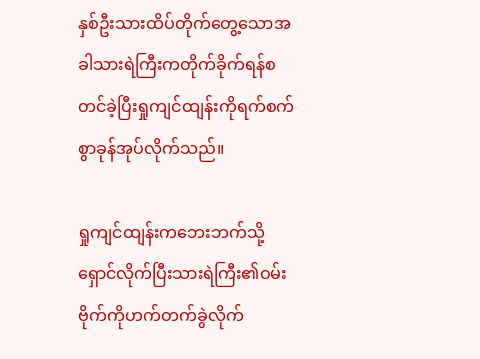နှစ်ဦးသားထိပ်တိုက်တွေ့သောအခါသားရဲကြီးကတိုက်ခိုက်ရန်စတင်ခဲ့ပြီးရှုကျင်ထျန်းကိုရက်စက်စွာခုန်အုပ်လိုက်သည်။

ရှုကျင်ထျန်းကဘေးဘက်သို့ရှောင်လိုက်ပြီးသားရဲကြီး၏ဝမ်းဗိုက်ကိုဟက်တက်ခွဲလိုက်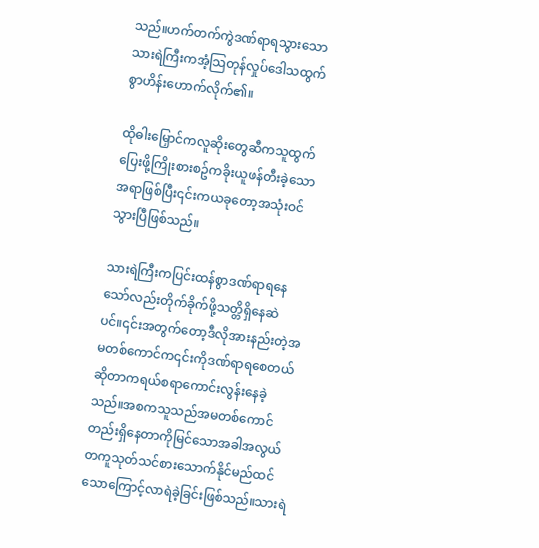သည်။ဟက်တက်ကွဲဒဏ်ရာရသွားသောသားရဲကြီးကအံ့သြတုန်လှုပ်ဒေါသထွက်စွာဟိန်းဟောက်လိုက်၏။

ထိုဓါးမြှောင်ကလူဆိုးတွေဆီကသူထွက်ပြေးဖို့ကြိုးစားစဥ်ကခိုးယူဖန်တီးခဲ့သောအရာဖြစ်ပြီး၎င်းကယခုတော့အသုံးဝင်သွားပြီဖြစ်သည်။

သားရဲကြီးကပြင်းထန်စွာဒဏ်ရာရနေသော်လည်းတိုက်ခိုက်ဖို့သတ္တိရှိနေဆဲပင်။၎င်းအတွက်တော့ဒီလိုအားနည်းတဲ့အမတစ်ကောင်က၎င်းကိုဒဏ်ရာရစေတယ်ဆိုတာကရယ်စရာကောင်းလွန်းနေခဲ့သည်။အစကသူသည်အမတစ်ကောင်တည်းရှိနေတာကိုမြင်သောအခါအလွယ်တကူသုတ်သင်စားသောက်နိုင်မည်ထင်သောကြောင့်လာရဲခဲ့ခြင်းဖြစ်သည်။သားရဲ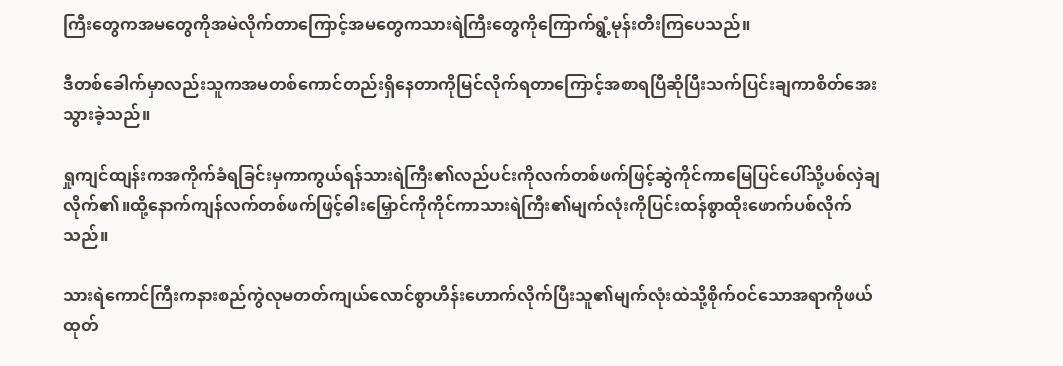ကြီးတွေကအမတွေကိုအမဲလိုက်တာကြောင့်အမတွေကသားရဲကြီးတွေကိုကြောက်ရွံ့မုန်းတီးကြပေသည်။

ဒီတစ်ခေါက်မှာလည်းသူကအမတစ်ကောင်တည်းရှိနေတာကိုမြင်လိုက်ရတာကြောင့်အစာရပြီဆိုပြီးသက်ပြင်းချကာစိတ်အေးသွားခဲ့သည်။

ရှုကျင်ထျန်းကအကိုက်ခံရခြင်းမှကာကွယ်ရန်သားရဲကြီး၏လည်ပင်းကိုလက်တစ်ဖက်ဖြင့်ဆွဲကိုင်ကာမြေပြင်ပေါ်သို့ပစ်လှဲချလိုက်၏။ထို့နောက်ကျန်လက်တစ်ဖက်ဖြင့်ဓါးမြှောင်ကိုကိုင်ကာသားရဲကြီး၏မျက်လုံးကိုပြင်းထန်စွာထိုးဖောက်ပစ်လိုက်သည်။

သားရဲကောင်ကြီးကနားစည်ကွဲလုမတတ်ကျယ်လောင်စွာဟိန်းဟောက်လိုက်ပြီးသူ၏မျက်လုံးထဲသို့စိုက်ဝင်သောအရာကိုဖယ်ထုတ်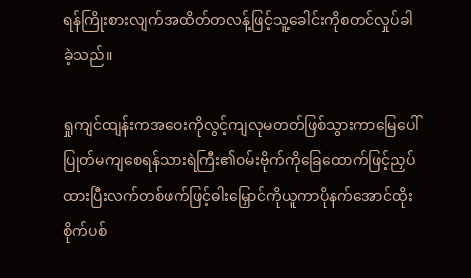ရန်ကြိုးစားလျက်အထိတ်တလန့်ဖြင့်သူ့ခေါင်းကိုစတင်လှုပ်ခါခဲ့သည်။

ရှုကျင်ထျန်းကအဝေးကိုလွင့်ကျလုမတတ်ဖြစ်သွားကာမြေပေါ်ပြုတ်မကျစေရန်သားရဲကြီး၏ဝမ်းဗိုက်ကိုခြေထောက်ဖြင့်ညှပ်ထားပြီးလက်တစ်ဖက်ဖြင့်ဓါးမြှောင်ကိုယူကာပိုနက်အောင်ထိုးစိုက်ပစ်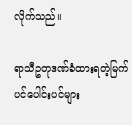လိုက်သည်။

ရာသီဥတုဒဏ်ခံထားရတဲ့မြက်ပင်ပေါင်းပင်များ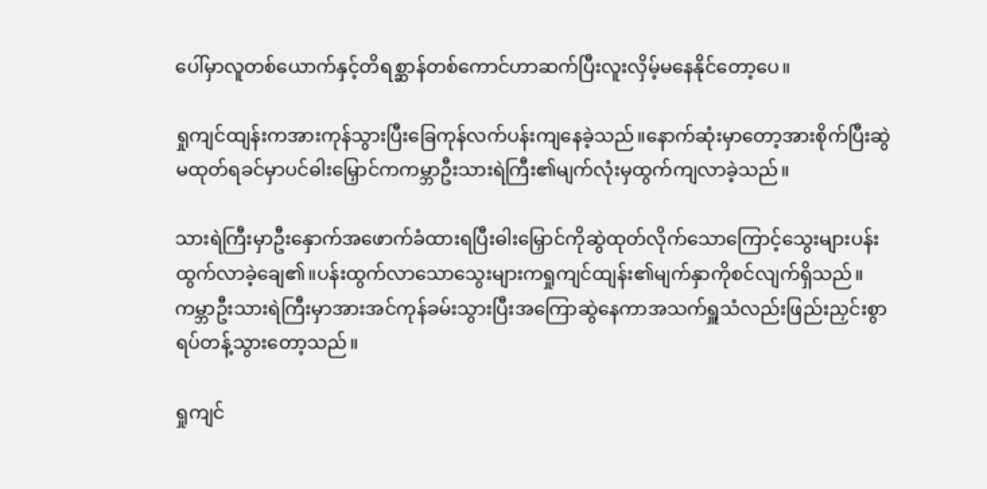ပေါ်မှာလူတစ်ယောက်နှင့်တိရစ္ဆာန်တစ်ကောင်ဟာဆက်ပြီးလူးလှိမ့်မနေနိုင်တော့ပေ။

ရှုကျင်ထျန်းကအားကုန်သွားပြီးခြေကုန်လက်ပန်းကျနေခဲ့သည်။နောက်ဆုံးမှာတော့အားစိုက်ပြီးဆွဲမထုတ်ရခင်မှာပင်ဓါးမြှောင်ကကမ္ဘာဦးသားရဲကြီး၏မျက်လုံးမှထွက်ကျလာခဲ့သည်။

သားရဲကြီးမှာဦးနှောက်အဖောက်ခံထားရပြီးဓါးမြှောင်ကိုဆွဲထုတ်လိုက်သောကြောင့်သွေးများပန်းထွက်လာခဲ့ချေ၏။ပန်းထွက်လာသောသွေးများကရှုကျင်ထျန်း၏မျက်နှာကိုစင်လျက်ရှိသည်။ကမ္ဘာဦးသားရဲကြီးမှာအားအင်ကုန်ခမ်းသွားပြီးအကြောဆွဲနေကာအသက်ရှူသံလည်းဖြည်းညှင်းစွာရပ်တန့်သွားတော့သည်။

ရှုကျင်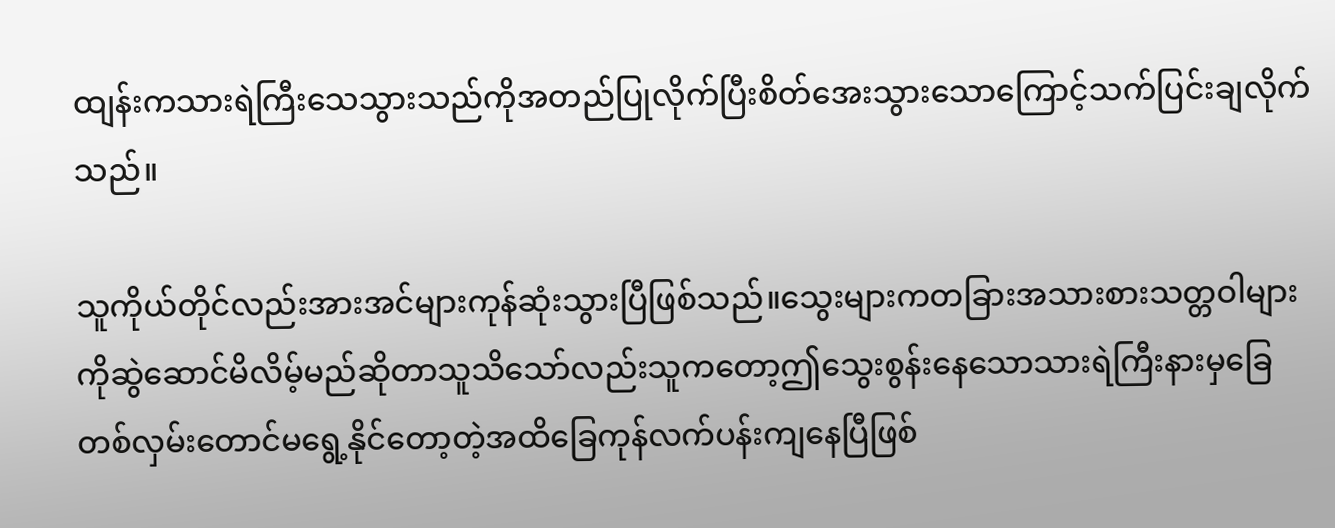ထျန်းကသားရဲကြီးသေသွားသည်ကိုအတည်ပြုလိုက်ပြီးစိတ်အေးသွားသောကြောင့်သက်ပြင်းချလိုက်သည်။

သူကိုယ်တိုင်လည်းအားအင်များကုန်ဆုံးသွားပြီဖြစ်သည်။သွေးများကတခြားအသားစားသတ္တဝါများကိုဆွဲဆောင်မိလိမ့်မည်ဆိုတာသူသိသော်လည်းသူကတော့ဤသွေးစွန်းနေသောသားရဲကြီးနားမှခြေတစ်လှမ်းတောင်မရွေ့နိုင်တော့တဲ့အထိခြေကုန်လက်ပန်းကျနေပြီဖြစ်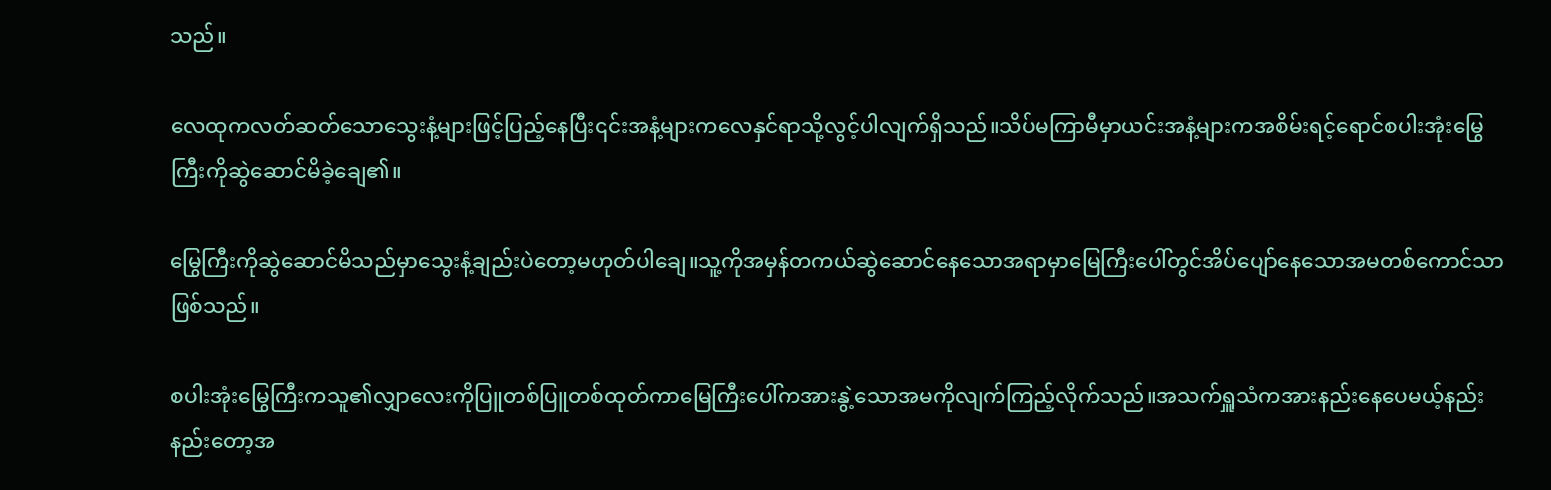သည်။

လေထုကလတ်ဆတ်သောသွေးနံ့များဖြင့်ပြည့်နေပြီး၎င်းအနံ့များကလေနှင်ရာသို့လွင့်ပါလျက်ရှိသည်။သိပ်မကြာမီမှာယင်းအနံ့များကအစိမ်းရင့်ရောင်စပါးအုံးမြွေကြီးကိုဆွဲဆောင်မိခဲ့ချေ၏။

မြွေကြီးကိုဆွဲဆောင်မိသည်မှာသွေးနံ့ချည်းပဲတော့မဟုတ်ပါချေ။သူ့ကိုအမှန်တကယ်ဆွဲဆောင်နေသောအရာမှာမြေကြီးပေါ်တွင်အိပ်ပျော်နေသောအမတစ်ကောင်သာဖြစ်သည်။

စပါးအုံးမြွေကြီးကသူ၏လျှာလေးကိုပြူတစ်ပြူတစ်ထုတ်ကာမြေကြီးပေါ်ကအားနွဲ့သောအမကိုလျက်ကြည့်လိုက်သည်။အသက်ရှူသံကအားနည်းနေပေမယ့်နည်းနည်းတော့အ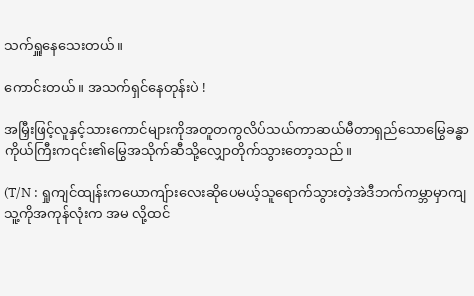သက်ရှူနေသေးတယ်။

ကောင်းတယ်။ အသက်ရှင်နေတုန်းပဲ !

အမြှီးဖြင့်လူနှင့်သားကောင်များကိုအတူတကွလိပ်သယ်ကာဆယ်မီတာရှည်သောမြွေခန္ဓာကိုယ်ကြီးက၎င်း၏မြွေအသိုက်ဆီသို့လျှောတိုက်သွားတော့သည်။

(T/N : ရှုကျင်ထျန်းကယောကျ်ားလေးဆိုပေမယ့်သူရောက်သွားတဲ့အဲဒီဘက်ကမ္ဘာမှာကျသူ့ကိုအကုန်လုံးက အမ လို့ထင်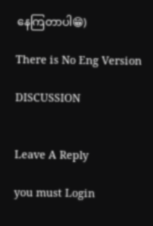နေကြတာပါ😁)

There is No Eng Version

DISCUSSION


Leave A Reply

you must Login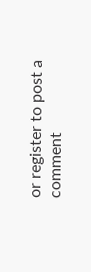or register to post a comment